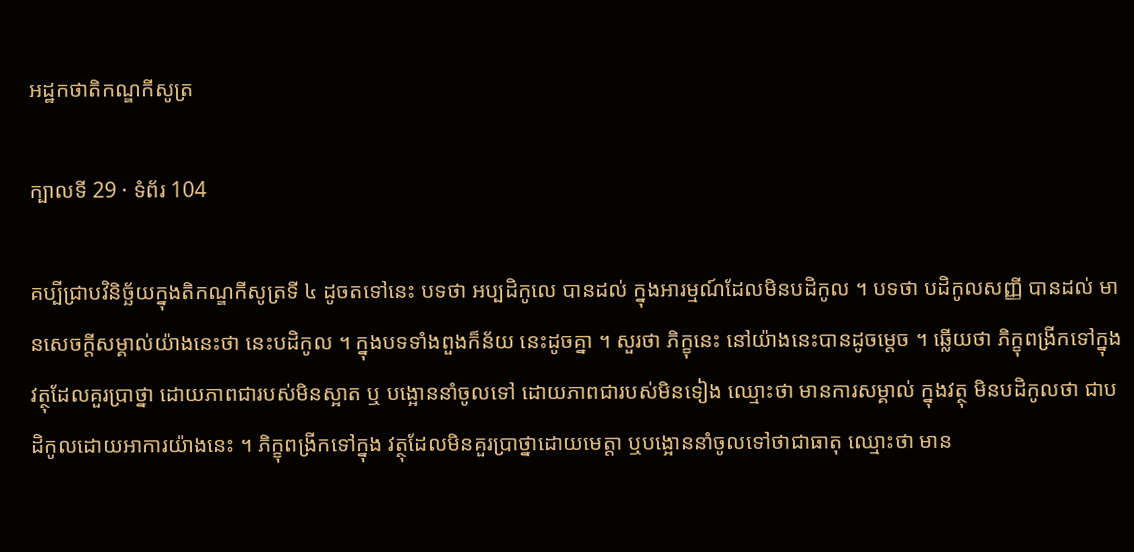អដ្ឋកថាតិកណ្ឌកីសូត្រ

ក្បាលទី 29 · ទំព័រ 104

គប្បីជ្រាបវិនិច្ឆ័យក្នុងតិកណ្ឌកីសូត្រទី ៤ ដូចតទៅនេះ បទថា អប្បដិកូលេ បានដល់ ក្នុងអារម្មណ៍ដែលមិនបដិកូល ។ បទថា បដិកូលសញ្ញី បានដល់ មានសេចក្តីសម្គាល់យ៉ាងនេះថា នេះបដិកូល ។ ក្នុងបទទាំងពួងក៏ន័យ នេះដូចគ្នា ។ សួរថា ភិក្ខុនេះ នៅយ៉ាងនេះបានដូចម្តេច ។ ឆ្លើយថា ភិក្ខុពង្រីកទៅក្នុងវត្ថុដែលគួរប្រាថ្នា ដោយភាពជារបស់មិនស្អាត ឬ បង្អោននាំចូលទៅ ដោយភាពជារបស់មិនទៀង ឈ្មោះថា មានការសម្គាល់ ក្នុងវត្ថុ មិនបដិកូលថា ជាបដិកូលដោយអាការយ៉ាងនេះ ។ ភិក្ខុពង្រីកទៅក្នុង វត្ថុដែលមិនគួរប្រាថ្នាដោយមេត្តា ឬបង្អោននាំចូលទៅថាជាធាតុ ឈ្មោះថា មាន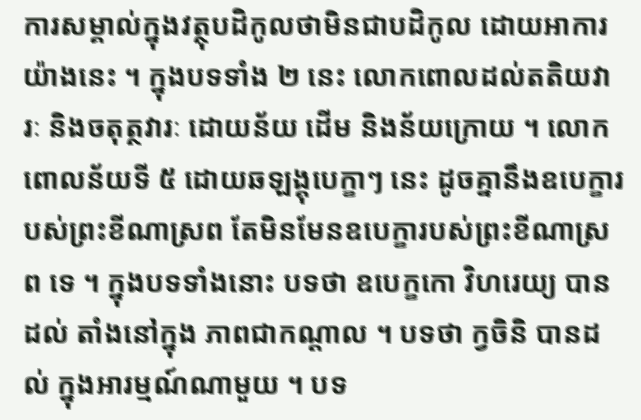ការសម្គាល់ក្នុងវត្ថុបដិកូលថាមិនជាបដិកូល ដោយអាការយ៉ាងនេះ ។ ក្នុងបទទាំង ២ នេះ លោកពោលដល់តតិយវារៈ និងចតុត្ថវារៈ ដោយន័យ ដើម និងន័យក្រោយ ។ លោកពោលន័យទី ៥ ដោយឆឡង្គុបេក្ខាៗ នេះ ដូចគ្នានឹងឧបេក្ខារបស់ព្រះខីណាស្រព តែមិនមែនឧបេក្ខារបស់ព្រះខីណាស្រព ទេ ។ ក្នុងបទទាំងនោះ បទថា ឧបេក្ខកោ វិហរេយ្យ បានដល់ តាំងនៅក្នុង ភាពជាកណ្តាល ។ បទថា ក្វចិនិ បានដល់ ក្នុងអារម្មណ៍ណាមួយ ។ បទ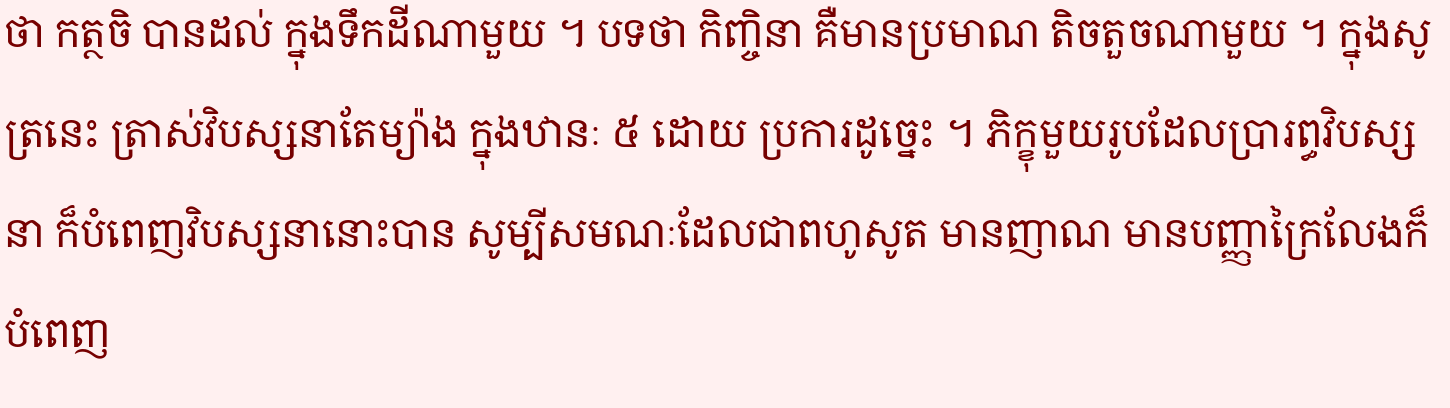ថា កត្ថចិ បានដល់ ក្នុងទឹកដីណាមួយ ។ បទថា កិញ្ចិនា គឺមានប្រមាណ តិចតួចណាមួយ ។ ក្នុងសូត្រនេះ ត្រាស់វិបស្សនាតែម្យ៉ាង ក្នុងឋានៈ ៥ ដោយ ប្រការដូច្នេះ ។ ភិក្ខុមួយរូបដែលប្រារព្ធវិបស្សនា ក៏បំពេញវិបស្សនានោះបាន សូម្បីសមណៈដែលជាពហូសូត មានញាណ មានបញ្ញាក្រៃលែងក៏បំពេញ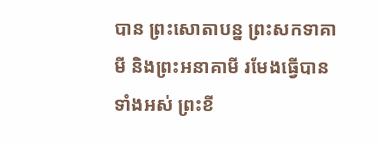បាន ព្រះសោតាបន្ន ព្រះសកទាគាមី និងព្រះអនាគាមី រមែងធ្វើបានទាំងអស់ ព្រះខី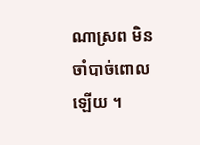ណាស្រព មិនចាំបាច់ពោលឡើយ ។